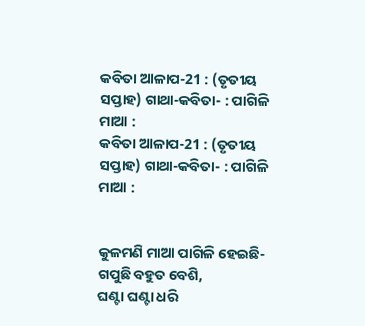କବିତା ଆଳାପ-21 : (ତୃତୀୟ ସପ୍ତାହ) ଗାଥା-କବିତା- : ପାଗିଳି ମାଆ :
କବିତା ଆଳାପ-21 : (ତୃତୀୟ ସପ୍ତାହ) ଗାଥା-କବିତା- : ପାଗିଳି ମାଆ :


କୁଳମଣି ମାଆ ପାଗିଳି ହେଇଛି- ଗପୁଛି ବହୁତ ବେଶି,
ଘଣ୍ଟା ଘଣ୍ଟା ଧରି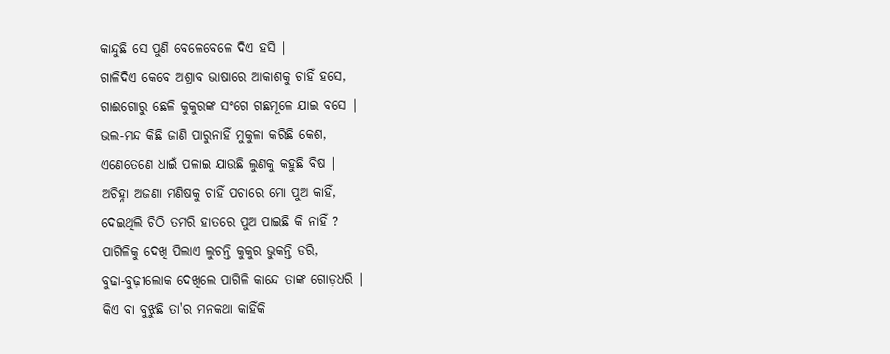କାନ୍ଦୁଛି ସେ ପୁଣି ବେଳେବେଳେ ଦିଏ ହସି |
ଗାଳିଦିଏ କେବେ ଅଶ୍ରାବ ଭାଷାରେ ଆକାଶକୁ ଚାହିଁ ହସେ,
ଗାଈଗୋରୁ ଛେଳି କୁକୁରଙ୍କ ସଂଗେ ଗଛମୂଳେ ଯାଇ ବସେ |
ଭଲ-ମନ୍ଦ କିଛି ଜାଣି ପାରୁନାହିଁ ମୁକୁଳା କରିଛି କେଶ,
ଏଣେତେଣେ ଧାଇଁ ପଳାଇ ଯାଉଛି ଲୁଣକୁ କହୁଛି ବିଷ |
ଅଚିହ୍ନା ଅଜଣା ମଣିଷକୁ ଚାହିଁ ପଚାରେ ମୋ ପୁଅ କାହିଁ,
ଦେଇଥିଲି ଚିଠି ତମରି ହାତରେ ପୁଅ ପାଇଛି କି ନାହିଁ ?
ପାଗିଳିକୁ ଦେଖି ପିଲାଏ ଲୁଚନ୍ତି କୁକୁର ଭୁକନ୍ତି ଡରି,
ବୁଢା-ବୁଢ଼ୀଲୋକ ଦେଖିଲେ ପାଗିଳି କାନ୍ଦେ ତାଙ୍କ ଗୋଡ଼ଧରି |
କିଏ ବା ବୁଝୁଛି ତା'ର ମନକଥା କାହିଁକି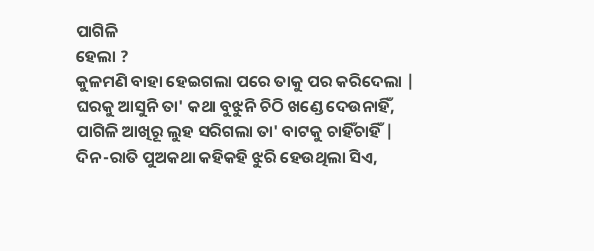ପାଗିଳି
ହେଲା ?
କୁଳମଣି ବାହା ହେଇଗଲା ପରେ ତାକୁ ପର କରିଦେଲା |
ଘରକୁ ଆସୁନି ତା' କଥା ବୁଝୁନି ଚିଠି ଖଣ୍ଡେ ଦେଉନାହିଁ,
ପାଗିଳି ଆଖିରୂ ଲୁହ ସରିଗଲା ତା' ବାଟକୁ ଚାହିଁଚାହିଁ |
ଦିନ-ରାତି ପୁଅକଥା କହିକହି ଝୁରି ହେଉଥିଲା ସିଏ,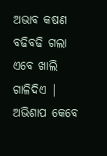ଅଭାବ କଷଣ ବଢିବଢି ଗଲା ଏବେ ଖାଲି ଗାଳିଦିଏ |
ଅଭିଶାପ କେବେ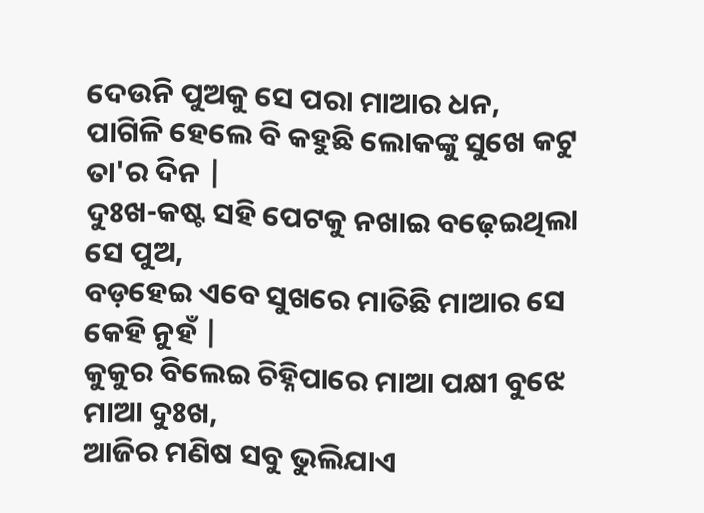ଦେଉନି ପୁଅକୁ ସେ ପରା ମାଆର ଧନ,
ପାଗିଳି ହେଲେ ବି କହୁଛି ଲୋକଙ୍କୁ ସୁଖେ କଟୁ ତା'ର ଦିନ |
ଦୁଃଖ-କଷ୍ଟ ସହି ପେଟକୁ ନଖାଇ ବଢ଼େଇଥିଲା ସେ ପୁଅ,
ବଡ଼ହେଇ ଏବେ ସୁଖରେ ମାତିଛି ମାଆର ସେ କେହି ନୁହଁ |
କୁକୁର ବିଲେଇ ଚିହ୍ନିପାରେ ମାଆ ପକ୍ଷୀ ବୁଝେ ମାଆ ଦୁଃଖ,
ଆଜିର ମଣିଷ ସବୁ ଭୁଲିଯାଏ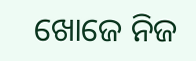ଖୋଜେ ନିଜ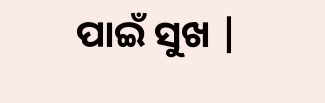ପାଇଁ ସୁଖ |